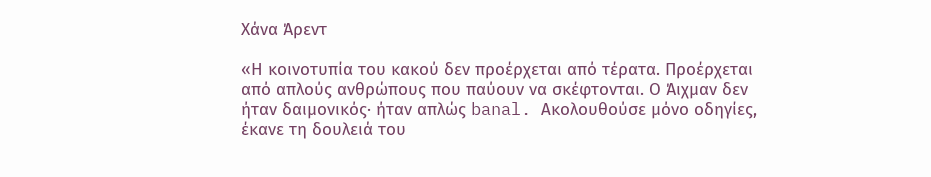Χάνα Άρεντ

«Η κοινοτυπία του κακού δεν προέρχεται από τέρατα. Προέρχεται από απλούς ανθρώπους που παύουν να σκέφτονται. Ο Άιχμαν δεν ήταν δαιμονικός· ήταν απλώς banal. Ακολουθούσε μόνο οδηγίες, έκανε τη δουλειά του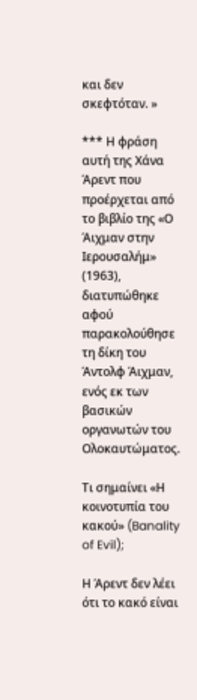και δεν σκεφτόταν. »

*** Η φράση αυτή της Χάνα Άρεντ που προέρχεται από το βιβλίο της «Ο Άιχμαν στην Ιερουσαλήμ» (1963), διατυπώθηκε αφού παρακολούθησε τη δίκη του Άντολφ Άιχμαν, ενός εκ των βασικών οργανωτών του Ολοκαυτώματος.

Τι σημαίνει «Η κοινοτυπία του κακού» (Banality of Evil);

Η Άρεντ δεν λέει ότι το κακό είναι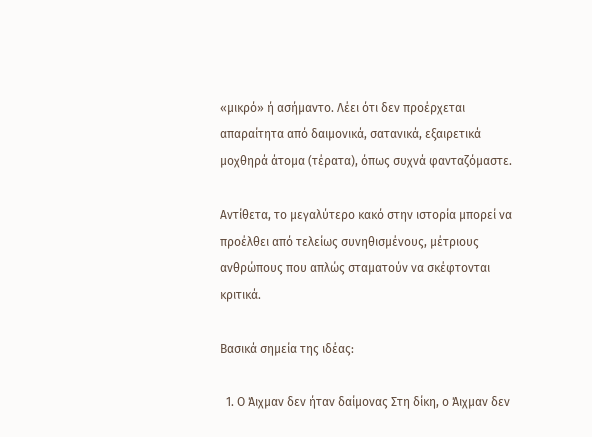«μικρό» ή ασήμαντο. Λέει ότι δεν προέρχεται απαραίτητα από δαιμονικά, σατανικά, εξαιρετικά μοχθηρά άτομα (τέρατα), όπως συχνά φανταζόμαστε.

Αντίθετα, το μεγαλύτερο κακό στην ιστορία μπορεί να προέλθει από τελείως συνηθισμένους, μέτριους ανθρώπους που απλώς σταματούν να σκέφτονται κριτικά.

Βασικά σημεία της ιδέας:

  1. Ο Άιχμαν δεν ήταν δαίμονας Στη δίκη, ο Άιχμαν δεν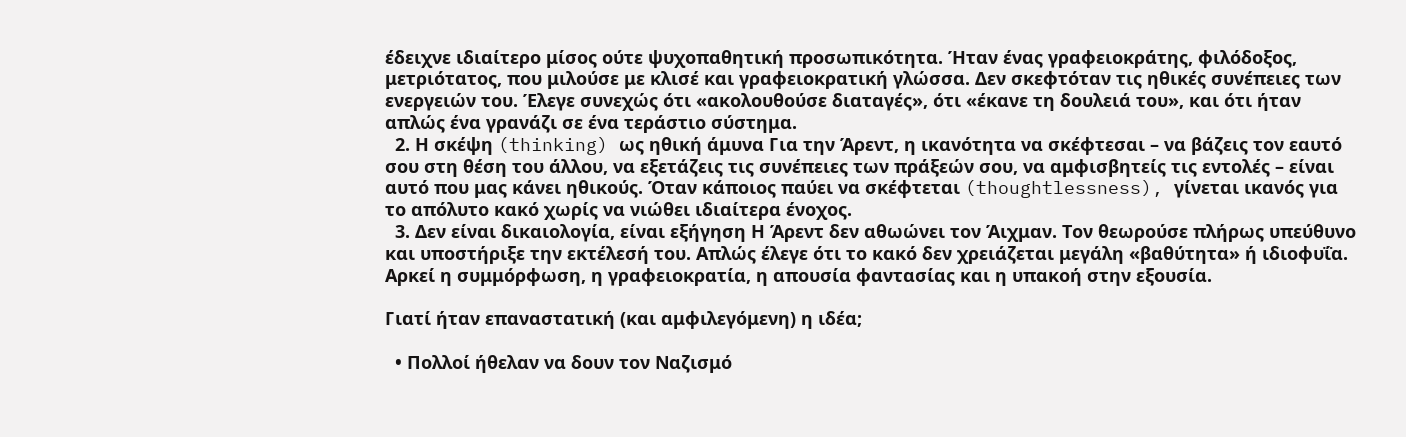έδειχνε ιδιαίτερο μίσος ούτε ψυχοπαθητική προσωπικότητα. Ήταν ένας γραφειοκράτης, φιλόδοξος, μετριότατος, που μιλούσε με κλισέ και γραφειοκρατική γλώσσα. Δεν σκεφτόταν τις ηθικές συνέπειες των ενεργειών του. Έλεγε συνεχώς ότι «ακολουθούσε διαταγές», ότι «έκανε τη δουλειά του», και ότι ήταν απλώς ένα γρανάζι σε ένα τεράστιο σύστημα.
  2. Η σκέψη (thinking) ως ηθική άμυνα Για την Άρεντ, η ικανότητα να σκέφτεσαι – να βάζεις τον εαυτό σου στη θέση του άλλου, να εξετάζεις τις συνέπειες των πράξεών σου, να αμφισβητείς τις εντολές – είναι αυτό που μας κάνει ηθικούς. Όταν κάποιος παύει να σκέφτεται (thoughtlessness), γίνεται ικανός για το απόλυτο κακό χωρίς να νιώθει ιδιαίτερα ένοχος.
  3. Δεν είναι δικαιολογία, είναι εξήγηση Η Άρεντ δεν αθωώνει τον Άιχμαν. Τον θεωρούσε πλήρως υπεύθυνο και υποστήριξε την εκτέλεσή του. Απλώς έλεγε ότι το κακό δεν χρειάζεται μεγάλη «βαθύτητα» ή ιδιοφυΐα. Αρκεί η συμμόρφωση, η γραφειοκρατία, η απουσία φαντασίας και η υπακοή στην εξουσία.

Γιατί ήταν επαναστατική (και αμφιλεγόμενη) η ιδέα;

  • Πολλοί ήθελαν να δουν τον Ναζισμό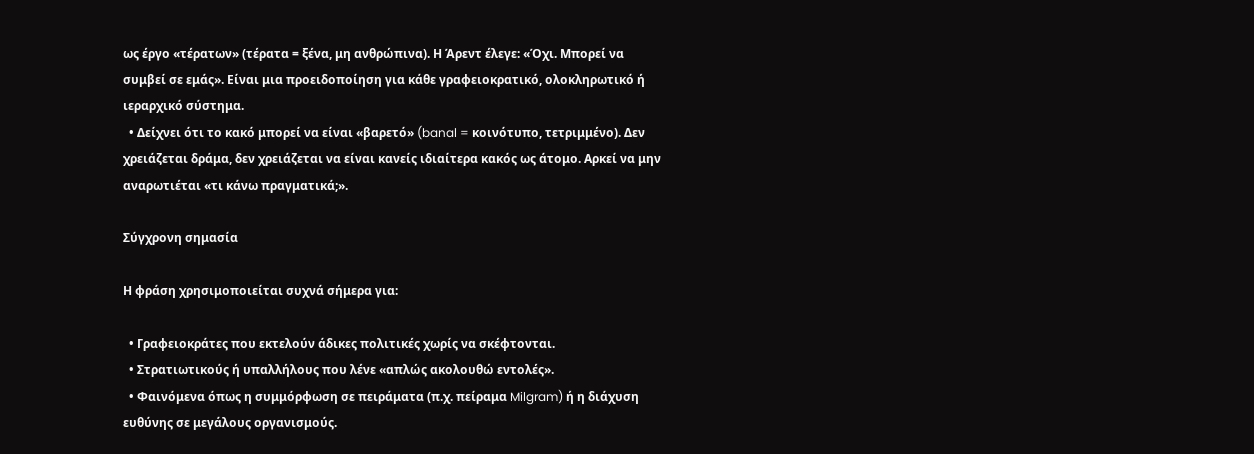ως έργο «τέρατων» (τέρατα = ξένα, μη ανθρώπινα). Η Άρεντ έλεγε: «Όχι. Μπορεί να συμβεί σε εμάς». Είναι μια προειδοποίηση για κάθε γραφειοκρατικό, ολοκληρωτικό ή ιεραρχικό σύστημα.
  • Δείχνει ότι το κακό μπορεί να είναι «βαρετό» (banal = κοινότυπο, τετριμμένο). Δεν χρειάζεται δράμα, δεν χρειάζεται να είναι κανείς ιδιαίτερα κακός ως άτομο. Αρκεί να μην αναρωτιέται «τι κάνω πραγματικά;».

Σύγχρονη σημασία

Η φράση χρησιμοποιείται συχνά σήμερα για:

  • Γραφειοκράτες που εκτελούν άδικες πολιτικές χωρίς να σκέφτονται.
  • Στρατιωτικούς ή υπαλλήλους που λένε «απλώς ακολουθώ εντολές».
  • Φαινόμενα όπως η συμμόρφωση σε πειράματα (π.χ. πείραμα Milgram) ή η διάχυση ευθύνης σε μεγάλους οργανισμούς.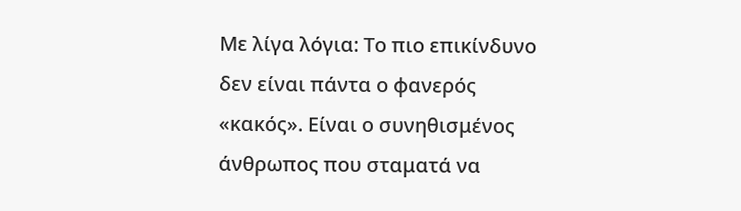Με λίγα λόγια: Το πιο επικίνδυνο δεν είναι πάντα ο φανερός «κακός». Είναι ο συνηθισμένος άνθρωπος που σταματά να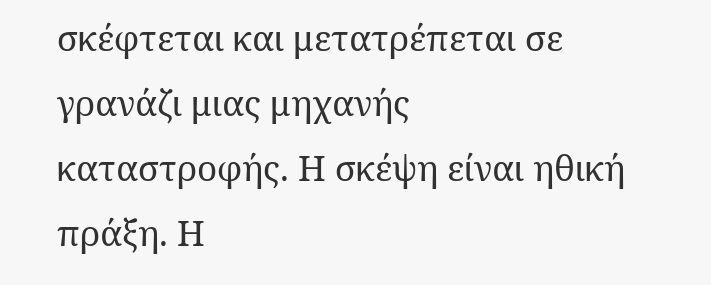σκέφτεται και μετατρέπεται σε γρανάζι μιας μηχανής καταστροφής. Η σκέψη είναι ηθική πράξη. Η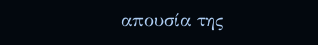απουσία της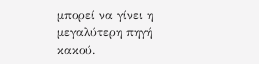μπορεί να γίνει η μεγαλύτερη πηγή κακού.